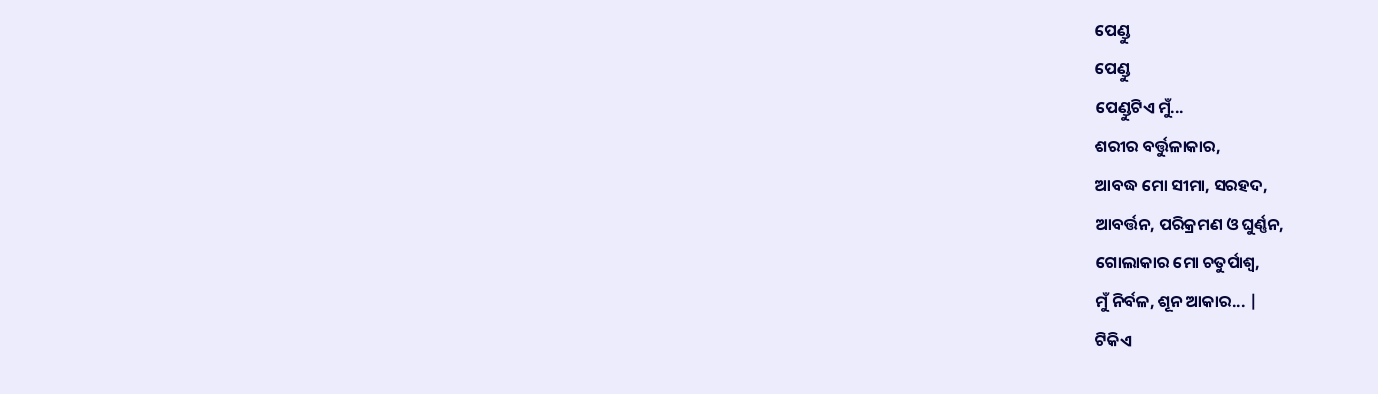ପେଣ୍ଡୁ
ପେଣ୍ଡୁ
ପେଣ୍ଡୁଟିଏ ମୁଁ...
ଶରୀର ବର୍ତ୍ତୁଳାକାର,
ଆବଦ୍ଧ ମୋ ସୀମା, ସରହଦ,
ଆବର୍ତ୍ତନ, ପରିକ୍ରମଣ ଓ ଘୁର୍ଣ୍ଣନ,
ଗୋଲାକାର ମୋ ଚତୁର୍ପାଶ୍ୱ,
ମୁଁ ନିର୍ବଳ, ଶୂନ ଆକାର... |
ଟିକିଏ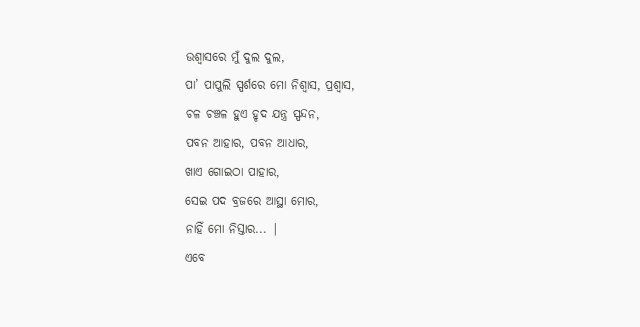ଉଶ୍ୱାସରେ ମୁଁ ଦୁଲ ଦୁଲ,
ପା’ ପାପୁଲି ସ୍ପର୍ଶରେ ମୋ ନିଶ୍ୱାସ, ପ୍ରଶ୍ୱାସ,
ଚଳ ଚଞ୍ଚଳ ହୁଏ ହୃଦ ଯନ୍ତ୍ର ସ୍ପନ୍ଦନ,
ପବନ ଆହାର, ପବନ ଆଧାର,
ଖାଏ ଗୋଇଠା ପାହାର,
ସେଇ ପଦ ବ୍ରଜରେ ଆସ୍ଥା ମୋର,
ନାହିଁ ମୋ ନିସ୍ତାର... |
ଏବେ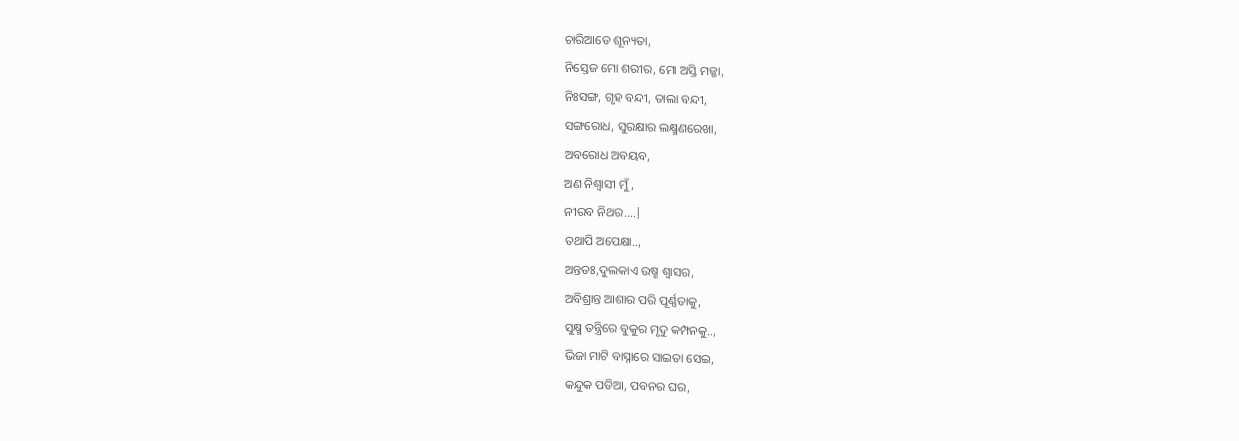ଚାରିଆଡେ ଶୂନ୍ୟତା,
ନିସ୍ତେଜ ମୋ ଶରୀର, ମୋ ଅସ୍ତି ମଜ୍ଜା,
ନିଃସଙ୍ଗ, ଗୃହ ବନ୍ଦୀ, ତାଲା ବନ୍ଦୀ,
ସଙ୍ଗରୋଧ, ସୁରକ୍ଷାର ଲକ୍ଷ୍ମଣରେଖା,
ଅବରୋଧ ଅବୟବ,
ଅଣ ନିଶ୍ୱାସୀ ମୁଁ,
ନୀରବ ନିଥର....|
ତଥାପି ଅପେକ୍ଷା..,
ଅନ୍ତତଃ,ଦୁଲକାଏ ଉଷ୍ମ ଶ୍ୱାସର,
ଅବିଶ୍ରାନ୍ତ ଆଶାର ପରି ପୂର୍ଣ୍ଣତାକୁ,
ସୁକ୍ଷ୍ମ ତନ୍ତ୍ରିରେ ବୁକୁର ମୃଦୁ କମ୍ପନକୁ..,
ଭିଜା ମାଟି ବାସ୍ନାରେ ସାଇତା ସେଇ,
କନ୍ଦୁକ ପଡିଆ, ପବନର ଘର,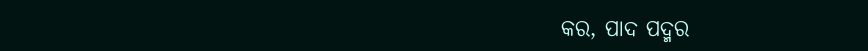କର, ପାଦ ପଦ୍ମର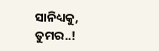ସାନିଧ୍ୟକୁ,
ତୁମର..!